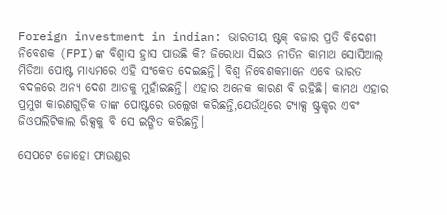Foreign investment in indian: ଭାରତୀୟ ଷ୍ଟକ୍ ବଜାର ପ୍ରତି ବିଦେଶୀ ନିବେଶକ (FPI)ଙ୍କ ବିଶ୍ୱାସ ହ୍ରାସ ପାଉଛି କି? ଜିରୋଧା ସିଇଓ ନୀତିନ କାମାଥ ସୋସିଆଲ୍ ମିଡିଆ ପୋଷ୍ଟ ମାଧ୍ୟମରେ ଏହି ସଂକେତ ଦେଇଛନ୍ତି। ବିଶ୍ୱ ନିବେଶକମାନେ ଏବେ ଭାରତ ବଦଳରେ ଅନ୍ୟ ଦେଶ ଆଡକୁ ମୁହାଁଇଛନ୍ତି। ଏହାର ଅନେକ କାରଣ ବି ରହିଛି। କାମଥ ଏହାର ପ୍ରମୁଖ କାରଣଗୁଡ଼ିକ ତାଙ୍କ ପୋଷ୍ଟରେ ଉଲ୍ଲେଖ କରିଛନ୍ତି,ଯେଉଁଥିରେ ଟ୍ୟାକ୍ସ ଷ୍ଟ୍ରକ୍ଚର ଏବଂ ଜିଓପଲିଟିକାଲ ରିକ୍ସକୁ ବି ସେ ଇଙ୍ଗିତ କରିଛନ୍ତି।

ସେପଟେ ଜୋହୋ ଫାଉଣ୍ଡର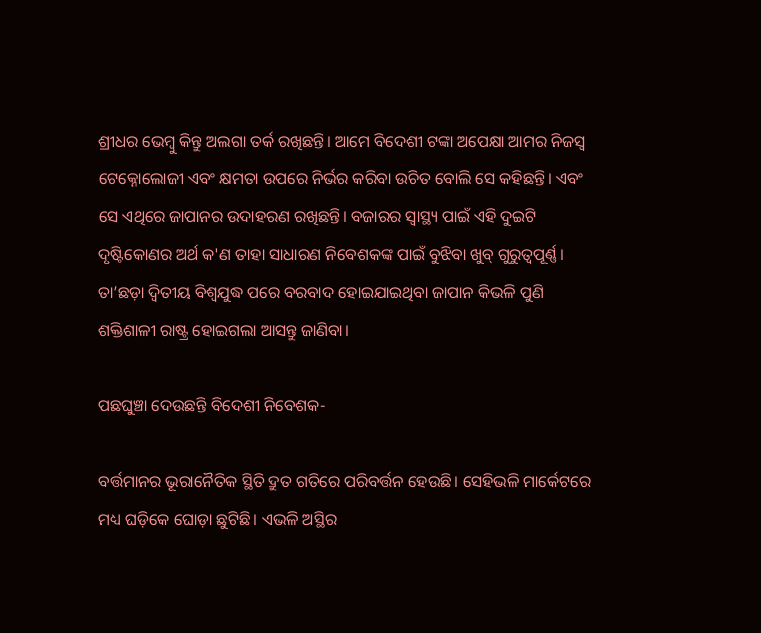ଶ୍ରୀଧର ଭେମ୍ବୁ କିନ୍ତୁ ଅଲଗା ତର୍କ ରଖିଛନ୍ତି। ଆମେ ବିଦେଶୀ ଟଙ୍କା ଅପେକ୍ଷା ଆମର ନିଜସ୍ୱ ଟେକ୍ନୋଲୋଜୀ ଏବଂ କ୍ଷମତା ଉପରେ ନିର୍ଭର କରିବା ଉଚିତ ବୋଲି ସେ କହିଛନ୍ତି। ଏବଂ ସେ ଏଥିରେ ଜାପାନର ଉଦାହରଣ ରଖିଛନ୍ତି। ବଜାରର ସ୍ୱାସ୍ଥ୍ୟ ପାଇଁ ଏହି ଦୁଇଟି ଦୃଷ୍ଟିକୋଣର ଅର୍ଥ କ'ଣ ତାହା ସାଧାରଣ ନିବେଶକଙ୍କ ପାଇଁ ବୁଝିବା ଖୁବ୍ ଗୁରୁତ୍ୱପୂର୍ଣ୍ଣ। ତା’ଛଡ଼ା ଦ୍ୱିତୀୟ ବିଶ୍ୱଯୁଦ୍ଧ ପରେ ବରବାଦ ହୋଇଯାଇଥିବା ଜାପାନ କିଭଳି ପୁଣି ଶକ୍ତିଶାଳୀ ରାଷ୍ଟ୍ର ହୋଇଗଲା ଆସନ୍ତୁ ଜାଣିବା।

ପଛଘୁଞ୍ଚା ଦେଉଛନ୍ତି ବିଦେଶୀ ନିବେଶକ-

ବର୍ତ୍ତମାନର ଭୂରାନୈତିକ ସ୍ଥିତି ଦ୍ରୁତ ଗତିରେ ପରିବର୍ତ୍ତନ ହେଉଛି। ସେହିଭଳି ମାର୍କେଟରେ ମଧ୍ୟ ଘଡ଼ିକେ ଘୋଡ଼ା ଛୁଟିଛି। ଏଭଳି ଅସ୍ଥିର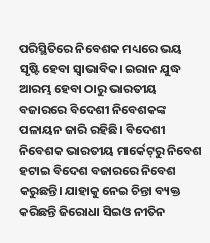ପରିସ୍ଥିତିରେ ନିବେଶକ ମଧ୍ୟରେ ଭୟ ସୃଷ୍ଟି ହେବା ସ୍ୱାଭାବିକ। ଇରାନ ଯୁଦ୍ଧ ଆରମ୍ଭ ହେବା ଠାରୁ ଭାରତୀୟ ବଜାରରେ ବିଦେଶୀ ନିବେଶକଙ୍କ ପଳାୟନ ଜାରି ରହିଛି। ବିଦେଶୀ ନିବେଶକ ଭାରତୀୟ ମାର୍କେଟ୍‌ରୁ ନିବେଶ ହଟାଇ ବିଦେଶ ବଜାରରେ ନିବେଶ କରୁଛନ୍ତି। ଯାହାକୁ ନେଇ ଚିନ୍ତା ବ୍ୟକ୍ତ କରିଛନ୍ତି ଜିରୋଧା ସିଇଓ ନୀତିନ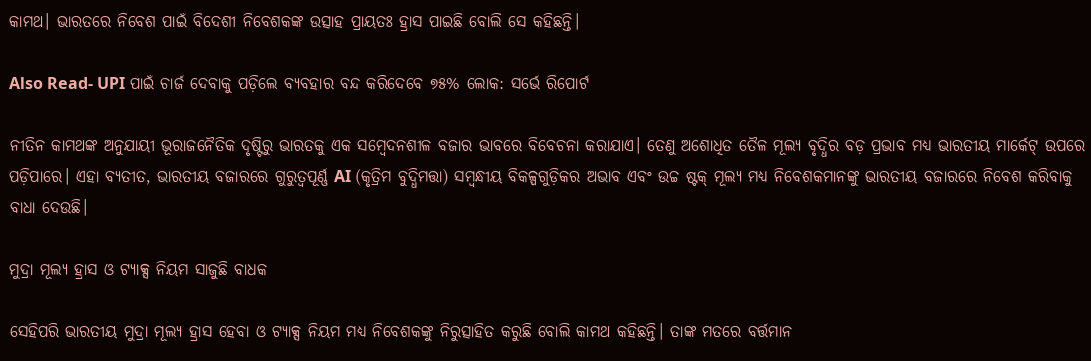କାମଥ। ଭାରତରେ ନିବେଶ ପାଇଁ ବିଦେଶୀ ନିବେଶକଙ୍କ ଉତ୍ସାହ ପ୍ରାୟତଃ ହ୍ରାସ ପାଇଛି ବୋଲି ସେ କହିଛନ୍ତି।

Also Read- UPI ପାଇଁ ଚାର୍ଜ ଦେବାକୁ ପଡ଼ିଲେ ବ୍ୟବହାର ବନ୍ଦ କରିଦେବେ ୭୫% ଲୋକ: ସର୍ଭେ ରିପୋର୍ଟ

ନୀତିନ କାମଥଙ୍କ ଅନୁଯାୟୀ ଭୂରାଜନୈତିକ ଦୃଷ୍ଟିରୁ ଭାରତକୁ ଏକ ସମ୍ବେଦନଶୀଳ ବଜାର ଭାବରେ ବିବେଚନା କରାଯାଏ। ତେଣୁ ଅଶୋଧିତ ତୈଳ ମୂଲ୍ୟ ବୃଦ୍ଧିର ବଡ଼ ପ୍ରଭାବ ମଧ୍ୟ ଭାରତୀୟ ମାର୍କେଟ୍ ଉପରେ ପଡ଼ିପାରେ। ଏହା ବ୍ୟତୀତ, ଭାରତୀୟ ବଜାରରେ ଗୁରୁତ୍ୱପୂର୍ଣ୍ଣ AI (କୃତ୍ରିମ ବୁଦ୍ଧିମତ୍ତା) ସମ୍ବନ୍ଧୀୟ ବିକଳ୍ପଗୁଡ଼ିକର ଅଭାବ ଏବଂ ଉଚ୍ଚ ଷ୍ଟକ୍ ମୂଲ୍ୟ ମଧ୍ୟ ନିବେଶକମାନଙ୍କୁ ଭାରତୀୟ ବଜାରରେ ନିବେଶ କରିବାକୁ ବାଧା ଦେଉଛି।

ମୁଦ୍ରା ମୂଲ୍ୟ ହ୍ରାସ ଓ ଟ୍ୟାକ୍ସ ନିୟମ ସାଜୁଛି ବାଧକ

ସେହିପରି ଭାରତୀୟ ମୁଦ୍ରା ମୂଲ୍ୟ ହ୍ରାସ ହେବା ଓ ଟ୍ୟାକ୍ସ ନିୟମ ମଧ୍ୟ ନିବେଶକଙ୍କୁ ନିରୁତ୍ସାହିତ କରୁଛି ବୋଲି କାମଥ କହିଛନ୍ତି। ତାଙ୍କ ମତରେ ବର୍ତ୍ତମାନ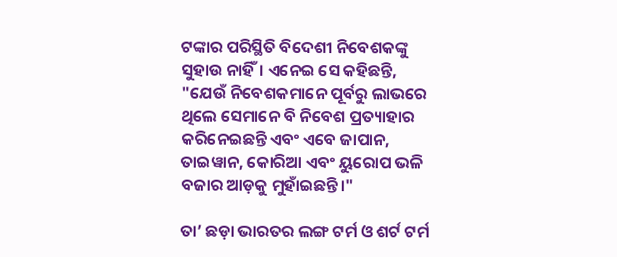ଟଙ୍କାର ପରିସ୍ଥିତି ବିଦେଶୀ ନିବେଶକଙ୍କୁ ସୁହାଉ ନାହିଁ। ଏନେଇ ସେ କହିଛନ୍ତି, "ଯେଉଁ ନିବେଶକମାନେ ପୂର୍ବରୁ ଲାଭରେ ଥିଲେ ସେମାନେ ବି ନିବେଶ ପ୍ରତ୍ୟାହାର କରିନେଇଛନ୍ତି ଏବଂ ଏବେ ଜାପାନ, ତାଇୱାନ, କୋରିଆ ଏବଂ ୟୁରୋପ ଭଳି ବଜାର ଆଡ଼କୁ ମୁହାଁଇଛନ୍ତି।"

ତା’ ଛଡ଼ା ଭାରତର ଲଙ୍ଗ ଟର୍ମ ଓ ଶର୍ଟ ଟର୍ମ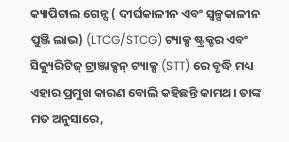କ୍ୟାପିଟାଲ ଗେନ୍ସ ( ଦୀର୍ଘକାଳୀନ ଏବଂ ସ୍ୱଳ୍ପକାଳୀନ ପୁଞ୍ଜି ଲାଭ) (LTCG/STCG) ଟ୍ୟାକ୍ସ ଷ୍ଟ୍ରକ୍ଚର ଏବଂ ସିକ୍ୟୁରିଟିଜ୍ ଟ୍ରାଞ୍ଜାକ୍ସନ୍ ଟ୍ୟାକ୍ସ (STT) ରେ ବୃଦ୍ଧି ମଧ୍ୟ ଏହାର ପ୍ରମୁଖ କାରଣ ବୋଲି କହିଛନ୍ତି କାମଥ। ତାଙ୍କ ମତ ଅନୁସାରେ,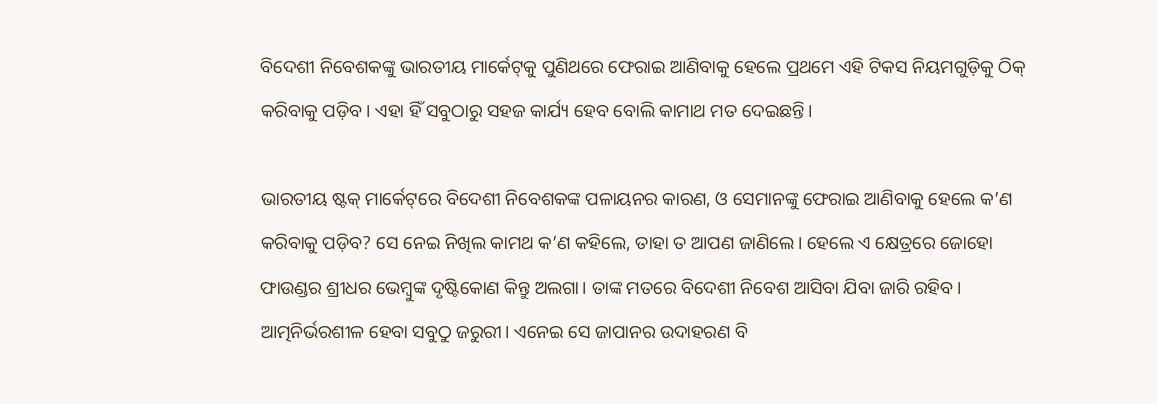ବିଦେଶୀ ନିବେଶକଙ୍କୁ ଭାରତୀୟ ମାର୍କେଟ୍‌କୁ ପୁଣିଥରେ ଫେରାଇ ଆଣିବାକୁ ହେଲେ ପ୍ରଥମେ ଏହି ଟିକସ ନିୟମଗୁଡ଼ିକୁ ଠିକ୍ କରିବାକୁ ପଡ଼ିବ। ଏହା ହିଁ ସବୁଠାରୁ ସହଜ କାର୍ଯ୍ୟ ହେବ ବୋଲି କାମାଥ ମତ ଦେଇଛନ୍ତି।

ଭାରତୀୟ ଷ୍ଟକ୍ ମାର୍କେଟ୍‌ରେ ବିଦେଶୀ ନିବେଶକଙ୍କ ପଳାୟନର କାରଣ, ଓ ସେମାନଙ୍କୁ ଫେରାଇ ଆଣିବାକୁ ହେଲେ କ’ଣ କରିବାକୁ ପଡ଼ିବ? ସେ ନେଇ ନିଖିଲ କାମଥ କ’ଣ କହିଲେ, ତାହା ତ ଆପଣ ଜାଣିଲେ। ହେଲେ ଏ କ୍ଷେତ୍ରରେ ଜୋହୋ ଫାଉଣ୍ଡର ଶ୍ରୀଧର ଭେମ୍ବୁଙ୍କ ଦୃଷ୍ଟିକୋଣ କିନ୍ତୁ ଅଲଗା। ତାଙ୍କ ମତରେ ବିଦେଶୀ ନିବେଶ ଆସିବା ଯିବା ଜାରି ରହିବ। ଆତ୍ମନିର୍ଭରଶୀଳ ହେବା ସବୁଠୁ ଜରୁରୀ। ଏନେଇ ସେ ଜାପାନର ଉଦାହରଣ ବି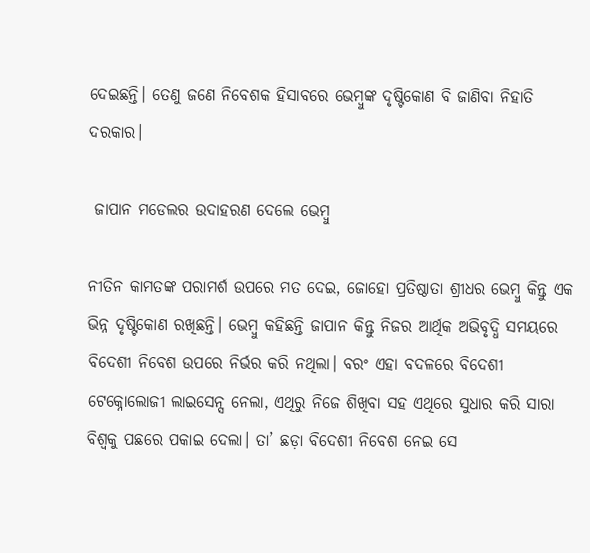ଦେଇଛନ୍ତି। ତେଣୁ ଜଣେ ନିବେଶକ ହିସାବରେ ଭେମ୍ବୁଙ୍କ ଦୃଷ୍ଟିକୋଣ ବି ଜାଣିବା ନିହାତି ଦରକାର।

 ଜାପାନ ମଡେଲର ଉଦାହରଣ ଦେଲେ ଭେମ୍ବୁ

ନୀତିନ କାମତଙ୍କ ପରାମର୍ଶ ଉପରେ ମତ ଦେଇ, ଜୋହୋ ପ୍ରତିଷ୍ଠାତା ଶ୍ରୀଧର ଭେମ୍ବୁ କିନ୍ତୁ ଏକ ଭିନ୍ନ ଦୃଷ୍ଟିକୋଣ ରଖିଛନ୍ତି। ଭେମ୍ବୁ କହିଛନ୍ତି ଜାପାନ କିନ୍ତୁ ନିଜର ଆର୍ଥିକ ଅଭିବୃଦ୍ଧି ସମୟରେ ବିଦେଶୀ ନିବେଶ ଉପରେ ନିର୍ଭର କରି ନଥିଲା। ବରଂ ଏହା ବଦଳରେ ବିଦେଶୀ ଟେକ୍ନୋଲୋଜୀ ଲାଇସେନ୍ସ ନେଲା, ଏଥିରୁ ନିଜେ ଶିଖିବା ସହ ଏଥିରେ ସୁଧାର କରି ସାରା ବିଶ୍ୱକୁ ପଛରେ ପକାଇ ଦେଲା। ତା’ ଛଡ଼ା ବିଦେଶୀ ନିବେଶ ନେଇ ସେ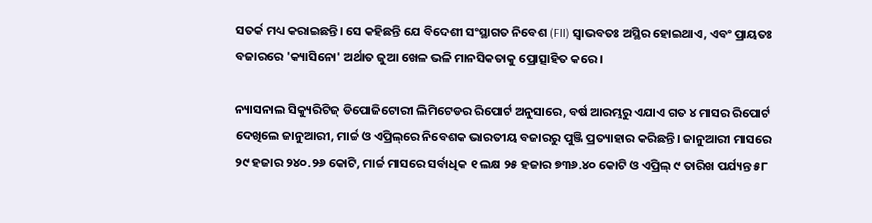ସତର୍କ ମଧ୍ୟ କରାଇଛନ୍ତି। ସେ କହିଛନ୍ତି ଯେ ବିଦେଶୀ ସଂସ୍ଥାଗତ ନିବେଶ (FII) ସ୍ୱାଭବତଃ ଅସ୍ଥିର ହୋଇଥାଏ, ଏବଂ ପ୍ରାୟତଃ ବଜାରରେ 'କ୍ୟାସିନୋ' ଅର୍ଥାତ ଜୁଆ ଖେଳ ଭଳି ମାନସିକତାକୁ ପ୍ରୋତ୍ସାହିତ କରେ।

ନ୍ୟାସନାଲ ସିକ୍ୟୁରିଟିଜ୍ ଡିପୋଜିଟୋରୀ ଲିମିଟେଡର ରିପୋର୍ଟ ଅନୁସାରେ, ବର୍ଷ ଆରମ୍ଭରୁ ଏଯାଏ ଗତ ୪ ମାସର ରିପୋର୍ଟ ଦେଖିଲେ ଜାନୁଆରୀ, ମାର୍ଚ୍ଚ ଓ ଏପ୍ରିଲ୍‌ରେ ନିବେଶକ ଭାରତୀୟ ବଜାରରୁ ପୁଞ୍ଜି ପ୍ରତ୍ୟାହାର କରିଛନ୍ତି। ଜାନୁଆରୀ ମାସରେ ୨୯ ହଜାର ୨୪୦.୨୬ କୋଟି, ମାର୍ଚ୍ଚ ମାସରେ ସର୍ବାଧିକ ୧ ଲକ୍ଷ ୨୫ ହଜାର ୭୩୬.୪୦ କୋଟି ଓ ଏପ୍ରିଲ୍ ୯ ତାରିଖ ପର୍ଯ୍ୟନ୍ତ ୫୮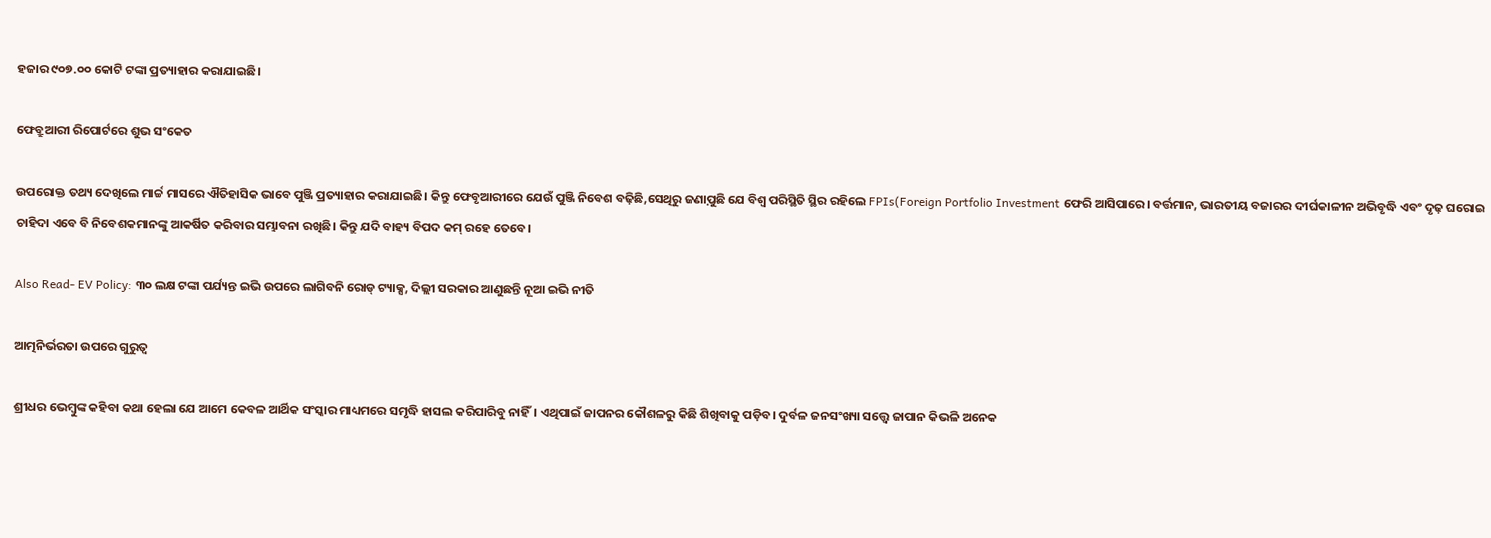ହଜାର ୯୦୭.୦୦ କୋଟି ଟଙ୍କା ପ୍ରତ୍ୟାହାର କରାଯାଇଛି।

ଫେବ୍ରୁଆରୀ ରିପୋର୍ଟରେ ଶୁଭ ସଂକେତ

ଉପରୋକ୍ତ ତଥ୍ୟ ଦେଖିଲେ ମାର୍ଚ୍ଚ ମାସରେ ଐତିହାସିକ ଭାବେ ପୁଞ୍ଜି ପ୍ରତ୍ୟାହାର କରାଯାଇଛି। କିନ୍ତୁ ଫେବୃଆରୀରେ ଯେଉଁ ପୁଞ୍ଜି ନିବେଶ ବଢ଼ିଛି,ସେଥିରୁ ଜଣାପ଼ୁଛି ଯେ ବିଶ୍ୱ ପରିସ୍ଥିତି ସ୍ଥିର ରହିଲେ FPIs(Foreign Portfolio Investment ଫେରି ଆସିପାରେ। ବର୍ତ୍ତମାନ, ଭାରତୀୟ ବଜାରର ଦୀର୍ଘକାଳୀନ ଅଭିବୃଦ୍ଧି ଏବଂ ଦୃଢ଼ ଘରୋଇ ଚାହିଦା ଏବେ ବି ନିବେଶକମାନଙ୍କୁ ଆକର୍ଷିତ କରିବାର ସମ୍ଭାବନା ରଖିଛି। କିନ୍ତୁ ଯଦି ବାହ୍ୟ ବିପଦ କମ୍ ରହେ ତେବେ।

Also Read- EV Policy: ୩୦ ଲକ୍ଷ ଟଙ୍କା ପର୍ଯ୍ୟନ୍ତ ଇଭି ଉପରେ ଲାଗିବନି ରୋଡ୍ ଟ୍ୟାକ୍ସ, ଦିଲ୍ଲୀ ସରକାର ଆଣୁଛନ୍ତି ନୂଆ ଇଭି ନୀତି

ଆତ୍ମନିର୍ଭରତା ଉପରେ ଗୁରୁତ୍ୱ

ଶ୍ରୀଧର ଭେମ୍ବୁଙ୍କ କହିବା କଥା ହେଲା ଯେ ଆମେ କେବଳ ଆର୍ଥିକ ସଂସ୍କାର ମାଧ୍ୟମରେ ସମୃଦ୍ଧି ହାସଲ କରିପାରିବୁ ନାହିଁ। ଏଥିପାଇଁ ଜାପନର କୌଶଳରୁ କିଛି ଶିଖିବାକୁ ପଡ଼ିବ। ଦୁର୍ବଳ ଜନସଂଖ୍ୟା ସତ୍ତ୍ୱେ ଜାପାନ କିଭଳି ଅନେକ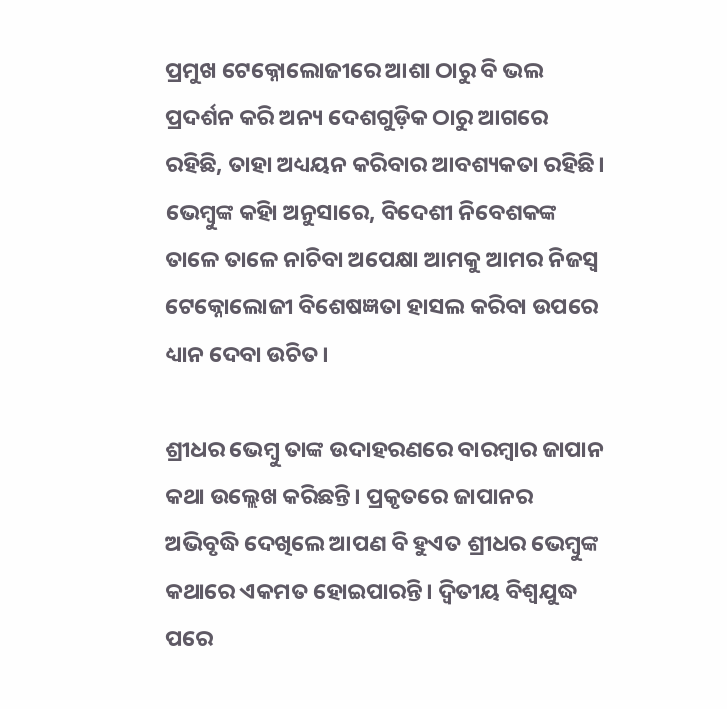ପ୍ରମୁଖ ଟେକ୍ନୋଲୋଜୀରେ ଆଶା ଠାରୁ ବି ଭଲ ପ୍ରଦର୍ଶନ କରି ଅନ୍ୟ ଦେଶଗୁଡ଼ିକ ଠାରୁ ଆଗରେ ରହିଛି, ତାହା ଅଧ୍ୟୟନ କରିବାର ଆବଶ୍ୟକତା ରହିଛି। ଭେମ୍ବୁଙ୍କ କହିା ଅନୁସାରେ, ବିଦେଶୀ ନିବେଶକଙ୍କ ତାଳେ ତାଳେ ନାଚିବା ଅପେକ୍ଷା ଆମକୁ ଆମର ନିଜସ୍ୱ ଟେକ୍ନୋଲୋଜୀ ବିଶେଷଜ୍ଞତା ହାସଲ କରିବା ଉପରେ ଧ୍ୟାନ ଦେବା ଉଚିତ।

ଶ୍ରୀଧର ଭେମ୍ବୁ ତାଙ୍କ ଉଦାହରଣରେ ବାରମ୍ବାର ଜାପାନ କଥା ଉଲ୍ଲେଖ କରିଛନ୍ତି। ପ୍ରକୃତରେ ଜାପାନର ଅଭିବୃଦ୍ଧି ଦେଖିଲେ ଆପଣ ବି ହୁଏତ ଶ୍ରୀଧର ଭେମ୍ବୁଙ୍କ କଥାରେ ଏକମତ ହୋଇପାରନ୍ତି। ଦ୍ୱିତୀୟ ବିଶ୍ୱଯୁଦ୍ଧ ପରେ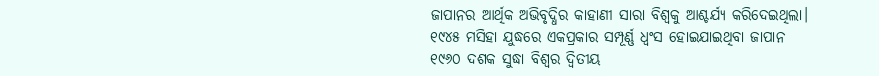ଜାପାନର ଆର୍ଥିକ ଅଭିବୃଦ୍ଧିର କାହାଣୀ ସାରା ବିଶ୍ୱକୁ ଆଶ୍ଚର୍ଯ୍ୟ କରିଦେଇଥିଲା। ୧୯୪୫ ମସିହା ଯୁଦ୍ଧରେ ଏକପ୍ରକାର ସମ୍ପୂର୍ଣ୍ଣ ଧ୍ୱଂସ ହୋଇଯାଇଥିବା ଜାପାନ ୧୯୬୦ ଦଶକ ସୁଦ୍ଧା ବିଶ୍ୱର ଦ୍ୱିତୀୟ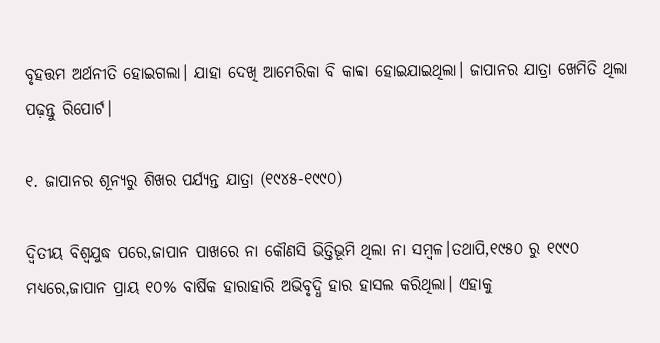ବୃହତ୍ତମ ଅର୍ଥନୀତି ହୋଇଗଲା। ଯାହା ଦେଖି ଆମେରିକା ବି କାବ୍ବା ହୋଇଯାଇଥିଲା। ଜାପାନର ଯାତ୍ରା ଖେମିତି ଥିଲା ପଢ଼ନ୍ତୁ ରିପୋର୍ଟ।

୧. ଜାପାନର ଶୂନ୍ୟରୁ ଶିଖର ପର୍ଯ୍ୟନ୍ତ ଯାତ୍ରା (୧୯୪୫-୧୯୯୦)

ଦ୍ୱିତୀୟ ବିଶ୍ୱଯୁଦ୍ଧ ପରେ,ଜାପାନ ପାଖରେ ନା କୌଣସି ଭିତ୍ତିଭୂମି ଥିଲା ନା ସମ୍ବଳ।ତଥାପି,୧୯୫୦ ରୁ ୧୯୯୦ ମଧ୍ୟରେ,ଜାପାନ ପ୍ରାୟ ୧୦% ବାର୍ଷିକ ହାରାହାରି ଅଭିବୃଦ୍ଧି ହାର ହାସଲ କରିଥିଲା। ଏହାକୁ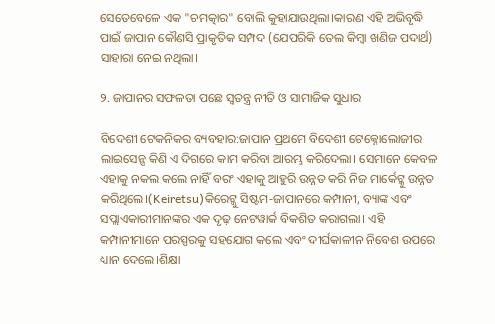ସେତେବେଳେ ଏକ "ଚମତ୍କାର" ବୋଲି କୁହାଯାଉଥିଲା।କାରଣ ଏହି ଅଭିବୃଦ୍ଧି ପାଇଁ ଜାପାନ କୌଣସି ପ୍ରାକୃତିକ ସମ୍ପଦ (ଯେପରିକି ତେଲ କିମ୍ବା ଖଣିଜ ପଦାର୍ଥ) ସାହାରା ନେଇ ନଥିଲା।

୨. ଜାପାନର ସଫଳତା ପଛେ ସ୍ୱତନ୍ତ୍ର ନୀତି ଓ ସାମାଜିକ ସୁଧାର

ବିଦେଶୀ ଟେକନିକର ବ୍ୟବହାର:ଜାପାନ ପ୍ରଥମେ ବିଦେଶୀ ଟେକ୍ନୋଲୋଜୀର ଲାଇସେନ୍ସ କିଣି ଏ ଦିଗରେ କାମ କରିବା ଆରମ୍ଭ କରିଦେଲା। ସେମାନେ କେବଳ ଏହାକୁ ନକଲ କଲେ ନାହିଁ ବରଂ ଏହାକୁ ଆହୁରି ଉନ୍ନତ କରି ନିଜ ମାର୍କେଟ୍କୁ ଉନ୍ନତ କରିଥିଲେ।(Keiretsu)କିରେଟ୍ଜୁ ସିଷ୍ଟମ-ଜାପାନରେ କମ୍ପାନୀ, ବ୍ୟାଙ୍କ ଏବଂ ସପ୍ଲାଏକାରୀମାନଙ୍କର ଏକ ଦୃଢ଼ ନେଟୱାର୍କ ବିକଶିତ କରାଗଲା। ଏହି କମ୍ପାନୀମାନେ ପରସ୍ପରକୁ ସହଯୋଗ କଲେ ଏବଂ ଦୀର୍ଘକାଳୀନ ନିବେଶ ଉପରେ ଧ୍ୟାନ ଦେଲେ।ଶିକ୍ଷା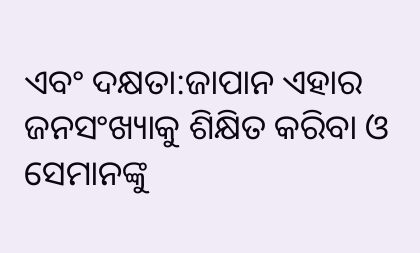ଏବଂ ଦକ୍ଷତା:ଜାପାନ ଏହାର ଜନସଂଖ୍ୟାକୁ ଶିକ୍ଷିତ କରିବା ଓ ସେମାନଙ୍କୁ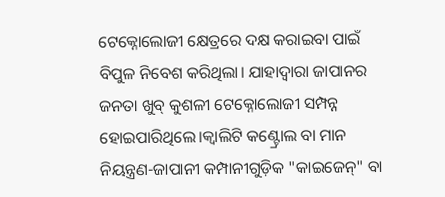ଟେକ୍ନୋଲୋଜୀ କ୍ଷେତ୍ରରେ ଦକ୍ଷ କରାଇବା ପାଇଁ ବିପୁଳ ନିବେଶ କରିଥିଲା। ଯାହାଦ୍ୱାରା ଜାପାନର ଜନତା ଖୁବ୍ କୁଶଳୀ ଟେକ୍ନୋଲୋଜୀ ସମ୍ପନ୍ନ ହୋଇପାରିଥିଲେ।କ୍ୱାଲିଟି କଣ୍ଟ୍ରୋଲ ବା ମାନ ନିୟନ୍ତ୍ରଣ-ଜାପାନୀ କମ୍ପାନୀଗୁଡ଼ିକ "କାଇଜେନ୍" ବା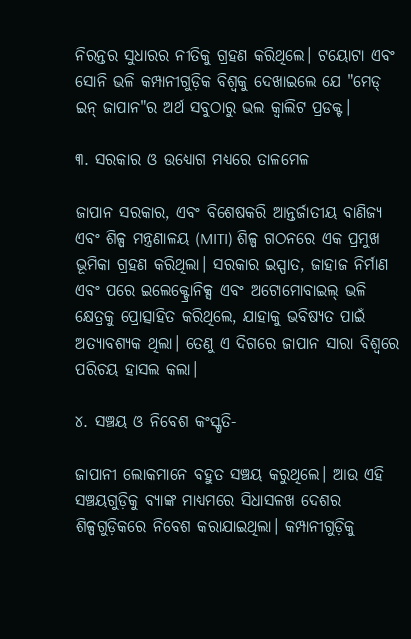ନିରନ୍ତର ସୁଧାରର ନୀତିକୁ ଗ୍ରହଣ କରିଥିଲେ। ଟୟୋଟା ଏବଂ ସୋନି ଭଳି କମ୍ପାନୀଗୁଡ଼ିକ ବିଶ୍ୱକୁ ଦେଖାଇଲେ ଯେ "ମେଡ୍ ଇନ୍ ଜାପାନ"ର ଅର୍ଥ ସବୁଠାରୁ ଭଲ କ୍ୱାଲିଟ ପ୍ରଡକ୍ଟ।

୩. ସରକାର ଓ ଉଧ୍ୟୋଗ ମଧ୍ୟରେ ତାଳମେଳ

ଜାପାନ ସରକାର, ଏବଂ ବିଶେଷକରି ଆନ୍ତର୍ଜାତୀୟ ବାଣିଜ୍ୟ ଏବଂ ଶିଳ୍ପ ମନ୍ତ୍ରଣାଳୟ (MITI) ଶିଳ୍ପ ଗଠନରେ ଏକ ପ୍ରମୁଖ ଭୂମିକା ଗ୍ରହଣ କରିଥିଲା। ସରକାର ଇସ୍ପାତ, ଜାହାଜ ନିର୍ମାଣ ଏବଂ ପରେ ଇଲେକ୍ଟ୍ରୋନିକ୍ସ ଏବଂ ଅଟୋମୋବାଇଲ୍ ଭଳି କ୍ଷେତ୍ରକୁ ପ୍ରୋତ୍ସାହିତ କରିଥିଲେ, ଯାହାକୁ ଭବିଷ୍ୟତ ପାଇଁ ଅତ୍ୟାବଶ୍ୟକ ଥିଲା। ତେଣୁ ଏ ଦିଗରେ ଜାପାନ ସାରା ବିଶ୍ୱରେ ପରିଚୟ ହାସଲ କଲା।

୪. ସଞ୍ଚୟ ଓ ନିବେଶ କଂସ୍କୃତି-

ଜାପାନୀ ଲୋକମାନେ ବହୁତ ସଞ୍ଚୟ କରୁଥିଲେ। ଆଉ ଏହି ସଞ୍ଚୟଗୁଡ଼ିକୁ ବ୍ୟାଙ୍କ ମାଧ୍ୟମରେ ସିଧାସଳଖ ଦେଶର ଶିଳ୍ପଗୁଡ଼ିକରେ ନିବେଶ କରାଯାଇଥିଲା। କମ୍ପାନୀଗୁଡ଼ିକୁ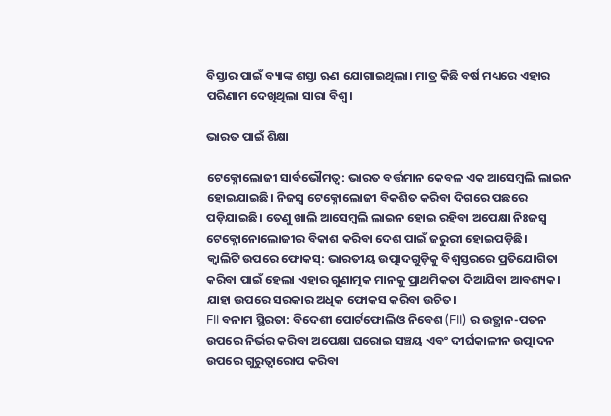ବିସ୍ତାର ପାଇଁ ବ୍ୟାଙ୍କ ଶସ୍ତା ଋଣ ଯୋଗାଇଥିଲା। ମାତ୍ର କିଛି ବର୍ଷ ମଧ୍ୟରେ ଏହାର ପରିଣାମ ଦେଖିଥିଲା ସାରା ବିଶ୍ୱ।

ଭାରତ ପାଇଁ ଶିକ୍ଷା

ଟେକ୍ନୋଲୋଜୀ ସାର୍ବଭୌମତ୍ୱ: ଭାରତ ବର୍ତ୍ତମାନ କେବଳ ଏକ ଆସେମ୍ବଲି ଲାଇନ ହୋଇଯାଇଛି। ନିଜସ୍ୱ ଟେକ୍ନୋଲୋଜୀ ବିକଶିତ କରିବା ଦିଗରେ ପଛରେ ପଡ଼ିଯାଇଛି। ତେଣୁ ଖାଲି ଆସେମ୍ବଲି ଲାଇନ ହୋଇ ରହିବା ଅପେକ୍ଷା ନିଃଜସ୍ୱ ଟେକ୍ନୋନୋଲୋଜୀର ବିକାଶ କରିବା ଦେଶ ପାଇଁ ଜରୁରୀ ହୋଇପଡ଼ିଛି।
କ୍ୱାଲିଟି ଉପରେ ଫୋକସ୍: ଭାରତୀୟ ଉତ୍ପାଦଗୁଡ଼ିକୁ ବିଶ୍ୱସ୍ତରରେ ପ୍ରତିଯୋଗିତା କରିବା ପାଇଁ ହେଲା ଏହାର ଗୁଣାତ୍ମକ ମାନକୁ ପ୍ରାଥମିକତା ଦିଆଯିବା ଆବଶ୍ୟକ। ଯାହା ଉପରେ ସରକାର ଅଧିକ ଫୋକସ କରିବା ଉଚିତ।
FII ବନାମ ସ୍ଥିରତା: ବିଦେଶୀ ପୋର୍ଟଫୋଲିଓ ନିବେଶ (FII) ର ଉତ୍ଥାନ-ପତନ ଉପରେ ନିର୍ଭର କରିବା ଅପେକ୍ଷା ଘରୋଇ ସଞ୍ଚୟ ଏବଂ ଦୀର୍ଘକାଳୀନ ଉତ୍ପାଦନ ଉପରେ ଗୁରୁତ୍ୱାରୋପ କରିବା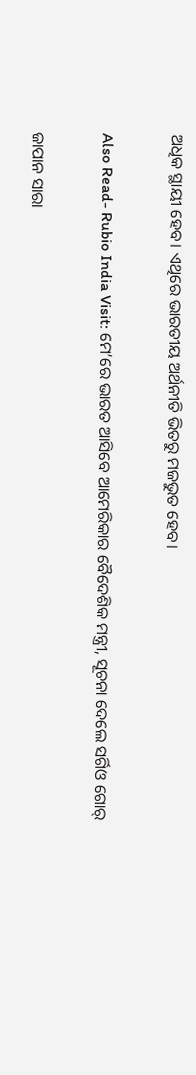ଅଧିକ ସ୍ଥାୟୀ ହେବ। ଏଥିରେ ଭାରତୀୟ ଅର୍ଥନୀତି ଭିତରୁ ମଜଭୁତ ହେବ।

Also Read- Rubio India Visit: ମେ’ରେ ଭାରତ ଆସିବେ ଆମେରିକାର ବୈଦେଶିକ ମନ୍ତ୍ରୀ, ସୂଚନା ଦେଲେ ସର୍ଗିଓ ଗୋର୍

ଜାପାନ ସାରା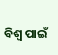ବିଶ୍ୱ ପାଇଁ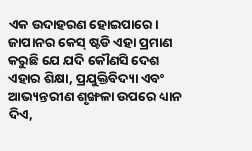ଏକ ଉଦାହରଣ ହୋଇପାରେ। ଜାପାନର କେସ୍ ଷ୍ଟଡି ଏହା ପ୍ରମାଣ କରୁଛି ଯେ ଯଦି କୌଣସି ଦେଶ ଏହାର ଶିକ୍ଷା, ପ୍ରଯୁକ୍ତିବିଦ୍ୟା ଏବଂ ଆଭ୍ୟନ୍ତରୀଣ ଶୃଙ୍ଖଳା ଉପରେ ଧ୍ୟାନ ଦିଏ,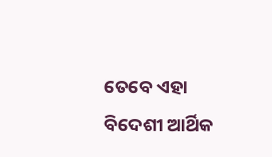ତେବେ ଏହା ବିଦେଶୀ ଆର୍ଥିକ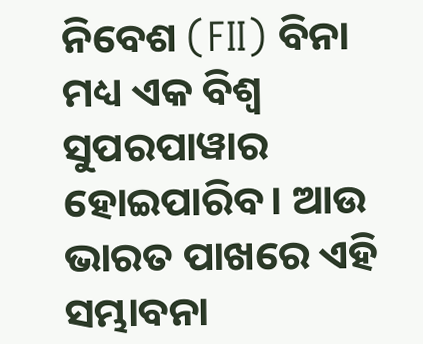ନିବେଶ (FII) ବିନା ମଧ୍ୟ ଏକ ବିଶ୍ୱ ସୁପରପାୱାର ହୋଇପାରିବ। ଆଉ ଭାରତ ପାଖରେ ଏହି ସମ୍ଭାବନା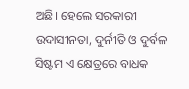ଅଛି। ହେଲେ ସରକାରୀ ଉଦାସୀନତା, ଦୁର୍ନୀତି ଓ ଦୁର୍ବଳ ସିଷ୍ଟମ ଏ କ୍ଷେତ୍ରରେ ବାଧକ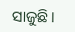ସାଜୁଛି।